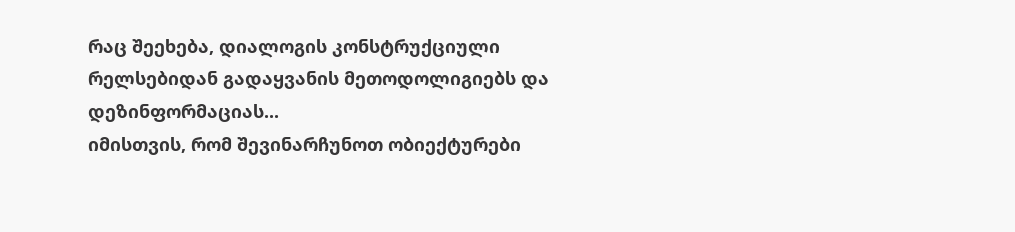რაც შეეხება, დიალოგის კონსტრუქციული რელსებიდან გადაყვანის მეთოდოლიგიებს და დეზინფორმაციას...
იმისთვის, რომ შევინარჩუნოთ ობიექტურები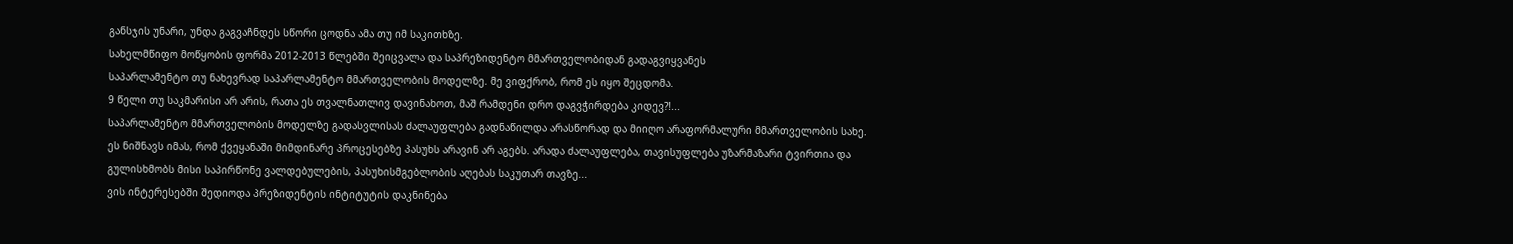განსჯის უნარი, უნდა გაგვაჩნდეს სწორი ცოდნა ამა თუ იმ საკითხზე.
სახელმწიფო მოწყობის ფორმა 2012-2013 წლებში შეიცვალა და საპრეზიდენტო მმართველობიდან გადაგვიყვანეს
საპარლამენტო თუ ნახევრად საპარლამენტო მმართველობის მოდელზე. მე ვიფქრობ, რომ ეს იყო შეცდომა.
9 წელი თუ საკმარისი არ არის, რათა ეს თვალნათლივ დავინახოთ, მაშ რამდენი დრო დაგვჭირდება კიდევ?!...
საპარლამენტო მმართველობის მოდელზე გადასვლისას ძალაუფლება გადნაწილდა არასწორად და მიიღო არაფორმალური მმართველობის სახე.
ეს ნიშნავს იმას, რომ ქვეყანაში მიმდინარე პროცესებზე პასუხს არავინ არ აგებს. არადა ძალაუფლება, თავისუფლება უზარმაზარი ტვირთია და
გულისხმობს მისი საპირწონე ვალდებულების, პასუხისმგებლობის აღებას საკუთარ თავზე...
ვის ინტერესებში შედიოდა პრეზიდენტის ინტიტუტის დაკნინება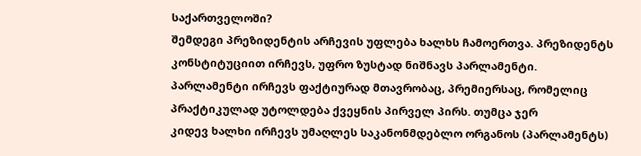საქართველოში?
შემდეგი პრეზიდენტის არჩევის უფლება ხალხს ჩამოერთვა. პრეზიდენტს კონსტიტუციით ირჩევს, უფრო ზუსტად ნიშნავს პარლამენტი.
პარლამენტი ირჩევს ფაქტიურად მთავრობაც, პრემიერსაც, რომელიც პრაქტიკულად უტოლდება ქვეყნის პირველ პირს. თუმცა ჯერ
კიდევ ხალხი ირჩევს უმაღლეს საკანონმდებლო ორგანოს (პარლამენტს)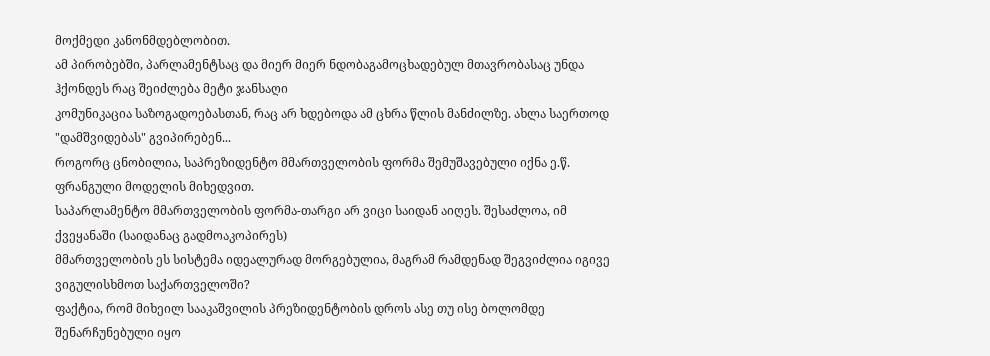მოქმედი კანონმდებლობით.
ამ პირობებში, პარლამენტსაც და მიერ მიერ ნდობაგამოცხადებულ მთავრობასაც უნდა ჰქონდეს რაც შეიძლება მეტი ჯანსაღი
კომუნიკაცია საზოგადოებასთან, რაც არ ხდებოდა ამ ცხრა წლის მანძილზე. ახლა საერთოდ "დამშვიდებას" გვიპირებენ...
როგორც ცნობილია, საპრეზიდენტო მმართველობის ფორმა შემუშავებული იქნა ე.წ. ფრანგული მოდელის მიხედვით.
საპარლამენტო მმართველობის ფორმა-თარგი არ ვიცი საიდან აიღეს. შესაძლოა, იმ ქვეყანაში (საიდანაც გადმოაკოპირეს)
მმართველობის ეს სისტემა იდეალურად მორგებულია, მაგრამ რამდენად შეგვიძლია იგივე ვიგულისხმოთ საქართველოში?
ფაქტია, რომ მიხეილ სააკაშვილის პრეზიდენტობის დროს ასე თუ ისე ბოლომდე შენარჩუნებული იყო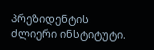პრეზიდენტის ძლიერი ინსტიტუტი.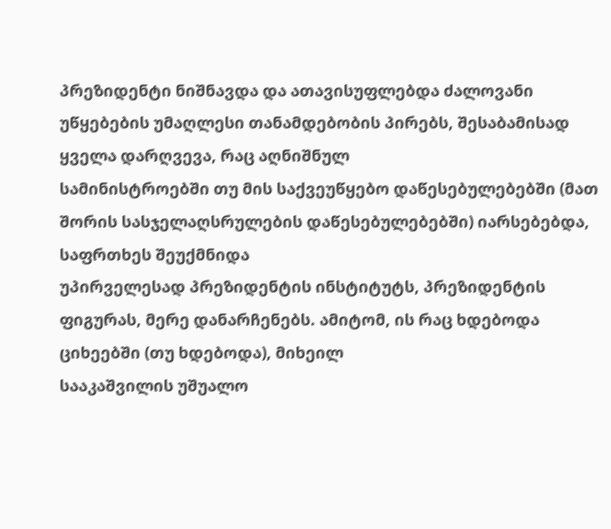პრეზიდენტი ნიშნავდა და ათავისუფლებდა ძალოვანი უწყებების უმაღლესი თანამდებობის პირებს, შესაბამისად ყველა დარღვევა, რაც აღნიშნულ
სამინისტროებში თუ მის საქვეუწყებო დაწესებულებებში (მათ შორის სასჯელაღსრულების დაწესებულებებში) იარსებებდა, საფრთხეს შეუქმნიდა
უპირველესად პრეზიდენტის ინსტიტუტს, პრეზიდენტის ფიგურას, მერე დანარჩენებს. ამიტომ, ის რაც ხდებოდა ციხეებში (თუ ხდებოდა), მიხეილ
სააკაშვილის უშუალო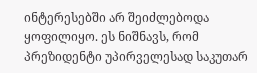ინტერესებში არ შეიძლებოდა ყოფილიყო. ეს ნიშნავს, რომ პრეზიდენტი უპირველესად საკუთარ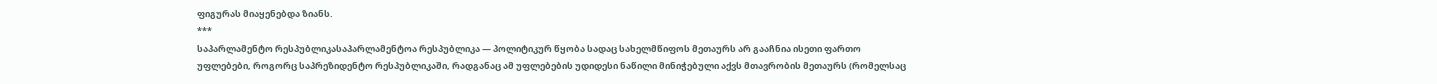ფიგურას მიაყენებდა ზიანს.
***
საპარლამენტო რესპუბლიკასაპარლამენტოა რესპუბლიკა — პოლიტიკურ წყობა სადაც სახელმწიფოს მეთაურს არ გააჩნია ისეთი ფართო უფლებები, როგორც საპრეზიდენტო რესპუბლიკაში, რადგანაც ამ უფლებების უდიდესი ნაწილი მინიჭებული აქვს მთავრობის მეთაურს (რომელსაც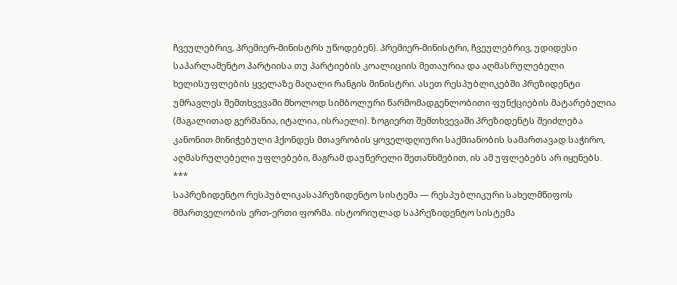ჩვეულებრივ, პრემიერ-მინისტრს უწოდებენ). პრემიერ-მინისტრი, ჩვეულებრივ, უდიდესი საპარლამენტო პარტიისა თუ პარტიების კოალიციის მეთაურია და აღმასრულებელი ხელისუფლების ყველაზე მაღალი რანგის მინისტრი. ასეთ რესპუბლიკებში პრეზიდენტი უმრავლეს შემთხვევაში მხოლოდ სიმბოლური წარმომადგენლობითი ფუნქციების მატარებელია (მაგალითად გერმანია, იტალია, ისრაელი). ზოგიერთ შემთხვევაში პრეზიდენტს შეიძლება კანონით მინიჭებული ჰქონდეს მთავრობის ყოველდღიური საქმიანობის სამართავად საჭირო, აღმასრულებელი უფლებები, მაგრამ დაუწერელი შეთანხმებით, ის ამ უფლებებს არ იყენებს.
***
საპრეზიდენტო რესპუბლიკასაპრეზიდენტო სისტემა — რესპუბლიკური სახელმწიფოს მმართველობის ერთ-ერთი ფორმა. ისტორიულად საპრეზიდენტო სისტემა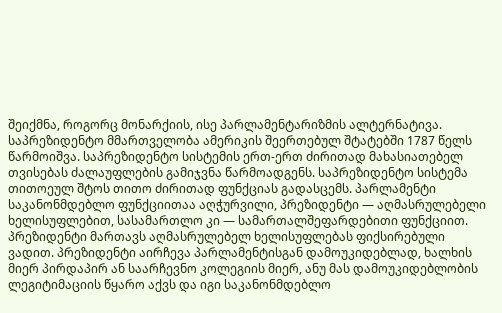შეიქმნა, როგორც მონარქიის, ისე პარლამენტარიზმის ალტერნატივა. საპრეზიდენტო მმართველობა ამერიკის შეერთებულ შტატებში 1787 წელს წარმოიშვა. საპრეზიდენტო სისტემის ერთ-ერთ ძირითად მახასიათებელ თვისებას ძალაუფლების გამიჯვნა წარმოადგენს. საპრეზიდენტო სისტემა თითოეულ შტოს თითო ძირითად ფუნქციას გადასცემს. პარლამენტი საკანონმდებლო ფუნქციითაა აღჭურვილი, პრეზიდენტი — აღმასრულებელი ხელისუფლებით, სასამართლო კი — სამართალშეფარდებითი ფუნქციით. პრეზიდენტი მართავს აღმასრულებელ ხელისუფლებას ფიქსირებული ვადით. პრეზიდენტი აირჩევა პარლამენტისგან დამოუკიდებლად, ხალხის მიერ პირდაპირ ან საარჩევნო კოლეგიის მიერ, ანუ მას დამოუკიდებლობის ლეგიტიმაციის წყარო აქვს და იგი საკანონმდებლო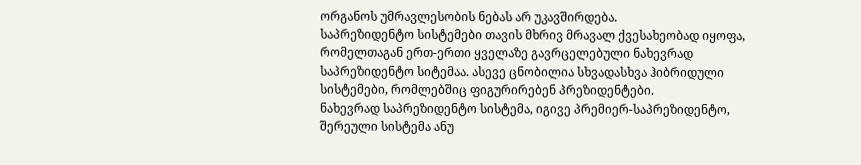ორგანოს უმრავლესობის ნებას არ უკავშირდება.
საპრეზიდენტო სისტემები თავის მხრივ მრავალ ქვესახეობად იყოფა, რომელთაგან ერთ-ერთი ყველაზე გავრცელებული ნახევრად საპრეზიდენტო სიტემაა. ასევე ცნობილია სხვადასხვა ჰიბრიდული სისტემები, რომლებშიც ფიგურირებენ პრეზიდენტები.
ნახევრად საპრეზიდენტო სისტემა, იგივე პრემიერ-საპრეზიდენტო, შერეული სისტემა ანუ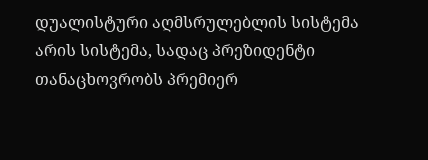დუალისტური აღმსრულებლის სისტემა არის სისტემა, სადაც პრეზიდენტი თანაცხოვრობს პრემიერ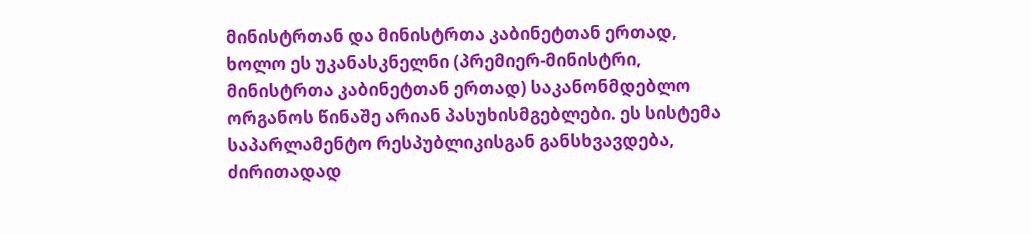მინისტრთან და მინისტრთა კაბინეტთან ერთად, ხოლო ეს უკანასკნელნი (პრემიერ-მინისტრი, მინისტრთა კაბინეტთან ერთად) საკანონმდებლო ორგანოს წინაშე არიან პასუხისმგებლები. ეს სისტემა საპარლამენტო რესპუბლიკისგან განსხვავდება, ძირითადად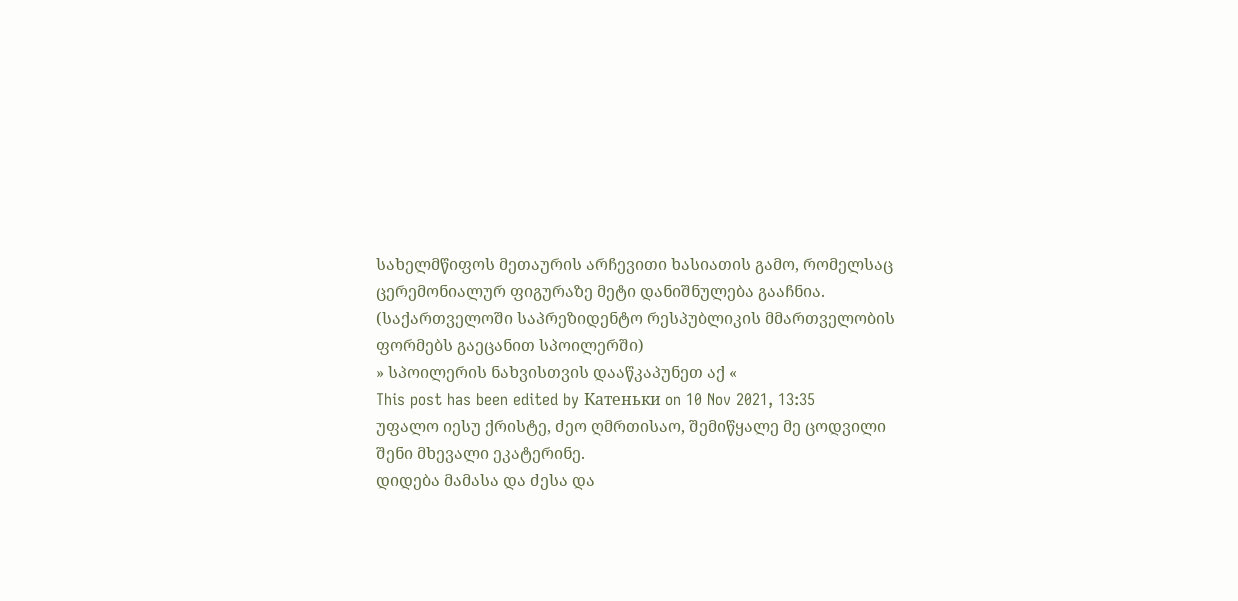სახელმწიფოს მეთაურის არჩევითი ხასიათის გამო, რომელსაც ცერემონიალურ ფიგურაზე მეტი დანიშნულება გააჩნია.
(საქართველოში საპრეზიდენტო რესპუბლიკის მმართველობის ფორმებს გაეცანით სპოილერში)
» სპოილერის ნახვისთვის დააწკაპუნეთ აქ «
This post has been edited by Катеньки on 10 Nov 2021, 13:35
უფალო იესუ ქრისტე, ძეო ღმრთისაო, შემიწყალე მე ცოდვილი შენი მხევალი ეკატერინე.
დიდება მამასა და ძესა და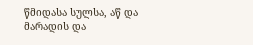წმიდასა სულსა, აწ და მარადის და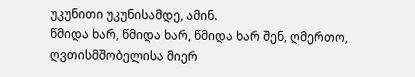უკუნითი უკუნისამდე, ამინ.
წმიდა ხარ, წმიდა ხარ, წმიდა ხარ შენ, ღმერთო, ღვთისმშობელისა მიერ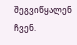შეგვიწყალენ ჩვენ.